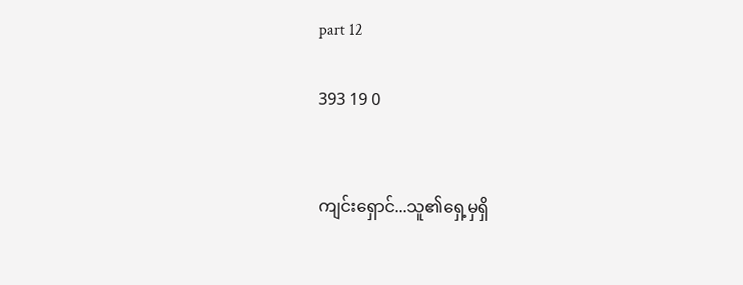part 12

393 19 0


ကျင်းရှောင်...သူ၏ရှေ့မှရှိ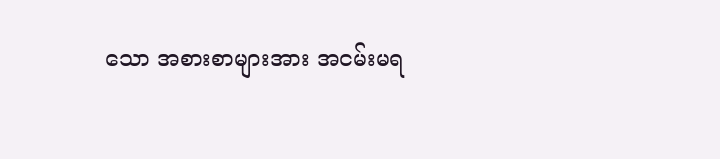သော အစားစာများအား အငမ်းမရ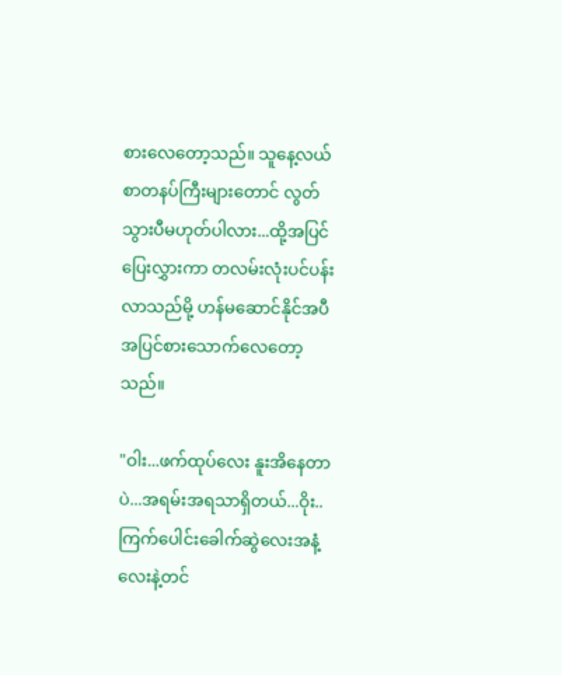စားလေတော့သည်။ သူနေ့လယ်စာတနပ်ကြီးများတောင် လွတ်သွားပီမဟုတ်ပါလား...ထို့အပြင်ပြေးလွှားကာ တလမ်းလုံးပင်ပန်းလာသည်မို့ ဟန်မဆောင်နိုင်အပီအပြင်စားသောက်လေတော့သည်။

"ဝါး...ဖက်ထုပ်လေး နူးအိနေတာပဲ...အရမ်းအရသာရှိတယ်...ဝိုး..ကြက်ပေါင်းခေါက်ဆွဲလေးအနံ့လေးနဲ့တင်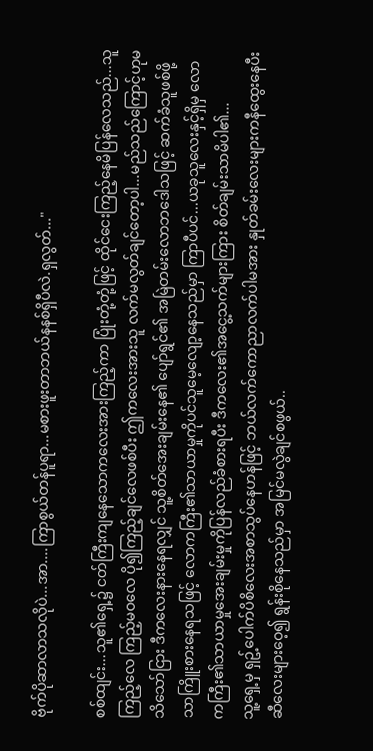ဗိုက်ပိုဆာလာသလိုပဲ...အာ....ကြာစွယ်တန်ပူရာ...မစားဖူးတာဘယ်နနစ်ရှိပီလဲ.ရှလွတ်..."

စစ်ထျင်း...သူ၏ရှေ့၌ ငတ်ကြီးကျနေသောကလေးအားကြည့်ကာ ပြုံးတုံ့တုံ့ဖြင့် ထိုင်ငေးကြည့်နေမိပြန်လေသည်...သူကြည့်လေ ကြည့်မဝလေ ပို၍ကြည့်ချင်လေဖစ်ပီး ဤကလေးအားသူ လက်မလွတ်ချင်တော့ပါ...မည်သည်ကြောင့်ဟုမသိသော်ငြား ဒီကလေးနားနေရလျှင် သူ့စိတ်အေးချမ်းနေ၏ ပျော်ရွင်၏ အမြဲတမ်းလောဘဒေါသဖြင့် ဆက်ခံသူဖစ်ဖို့သာကြိူးစားနေရသဖြင့် လောကကြီး၏သာယာမှုကိုပင်သူမေ့လျော့နေသည်မှာ ကြာပီပင်...ယခုသူလေးနှင့်ရှိမှ လောကကြီး၏သာယာမှုအေးချမ်းမှုကိုပြန်လည်ခံစားရပီး ဒီကလေး၏အငွေ့သက်များကြား စိတ်ချမ်းသာမိပါ၏...
သူ့ရှေ့မှ ရှဥ့်ပေါက်ပိစိလေးအစာသွပ်နေဟန်ဖြင့် ဘယ်လက်ကောညာလက်ပါမအား နှုတ်ခမ်းလေးများကနီထွေးနေပီး ဆီလေးများဝေ့၍ ရွန်းစိုနေသည်မှာ အမြင်မလွဲချင်စဖွယ်..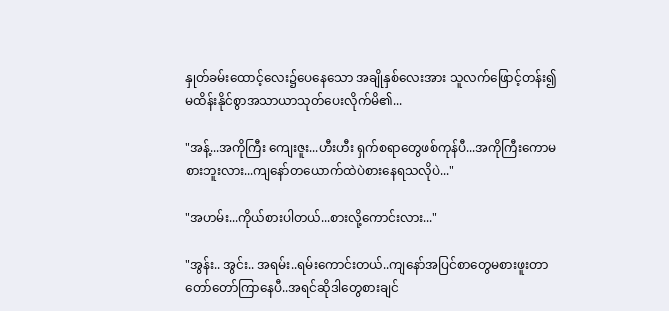နှုတ်ခမ်းထောင့်လေး၌ပေနေသော အချိုနှစ်လေးအား သူလက်ဖြောင့်တန်း၍ မထိန်းနိုင်စွာအသာယာသုတ်ပေးလိုက်မိ၏...

"အန့်...အကိုကြီး ကျေးဇူး...ဟီးဟီး ရှက်စရာတွေဖစ်ကုန်ပီ...အကိုကြီးကောမစားဘူးလား...ကျနော်တယောက်ထဲပဲစားနေရသလိုပဲ..."

"အဟမ်း...ကိုယ်စားပါတယ်...စားလို့ကောင်းလား..."

"အွန်း.. အွင်း.. အရမ်း..ရမ်းကောင်းတယ်..ကျနော်အပြင်စာတွေမစားဖူးတာတော်တော်ကြာနေပီ..အရင်ဆိုဒါတွေစားချင်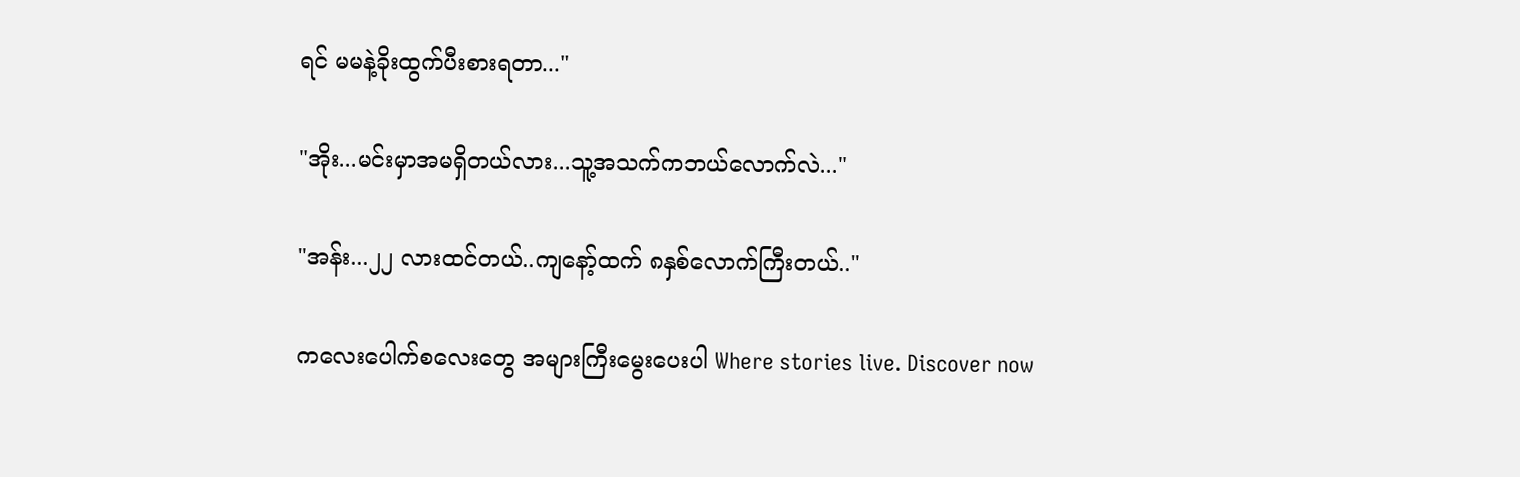ရင် မမနဲ့ခိုးထွက်ပီးစားရတာ..."

"အိုး...မင်းမှာအမရှိတယ်လား...သူ့အသက်ကဘယ်လောက်လဲ..."

"အန်း...၂၂ လားထင်တယ်..ကျနော့်ထက် ၈နှစ်လောက်ကြီးတယ်.."

ကလေးပေါက်စလေးတွေ အများကြီးမွေးပေးပါ Where stories live. Discover now